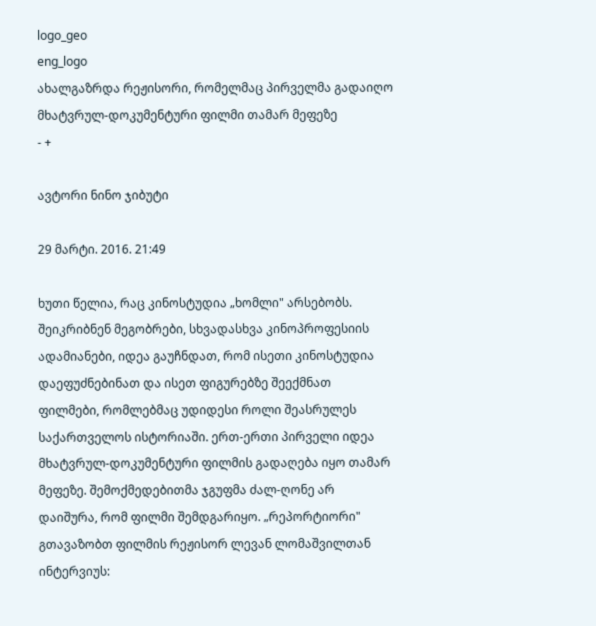logo_geo
eng_logo
ახალგაზრდა რეჟისორი, რომელმაც პირველმა გადაიღო მხატვრულ-დოკუმენტური ფილმი თამარ მეფეზე
- +

ავტორი ნინო ჯიბუტი

29 მარტი. 2016. 21:49

ხუთი წელია, რაც კინოსტუდია „ხომლი" არსებობს. შეიკრიბნენ მეგობრები, სხვადასხვა კინოპროფესიის ადამიანები, იდეა გაუჩნდათ, რომ ისეთი კინოსტუდია დაეფუძნებინათ და ისეთ ფიგურებზე შეექმნათ ფილმები, რომლებმაც უდიდესი როლი შეასრულეს საქართველოს ისტორიაში. ერთ-ერთი პირველი იდეა მხატვრულ-დოკუმენტური ფილმის გადაღება იყო თამარ მეფეზე. შემოქმედებითმა ჯგუფმა ძალ-ღონე არ დაიშურა, რომ ფილმი შემდგარიყო. „რეპორტიორი" გთავაზობთ ფილმის რეჟისორ ლევან ლომაშვილთან ინტერვიუს: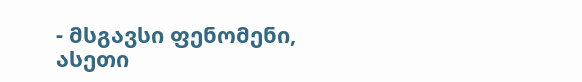- მსგავსი ფენომენი, ასეთი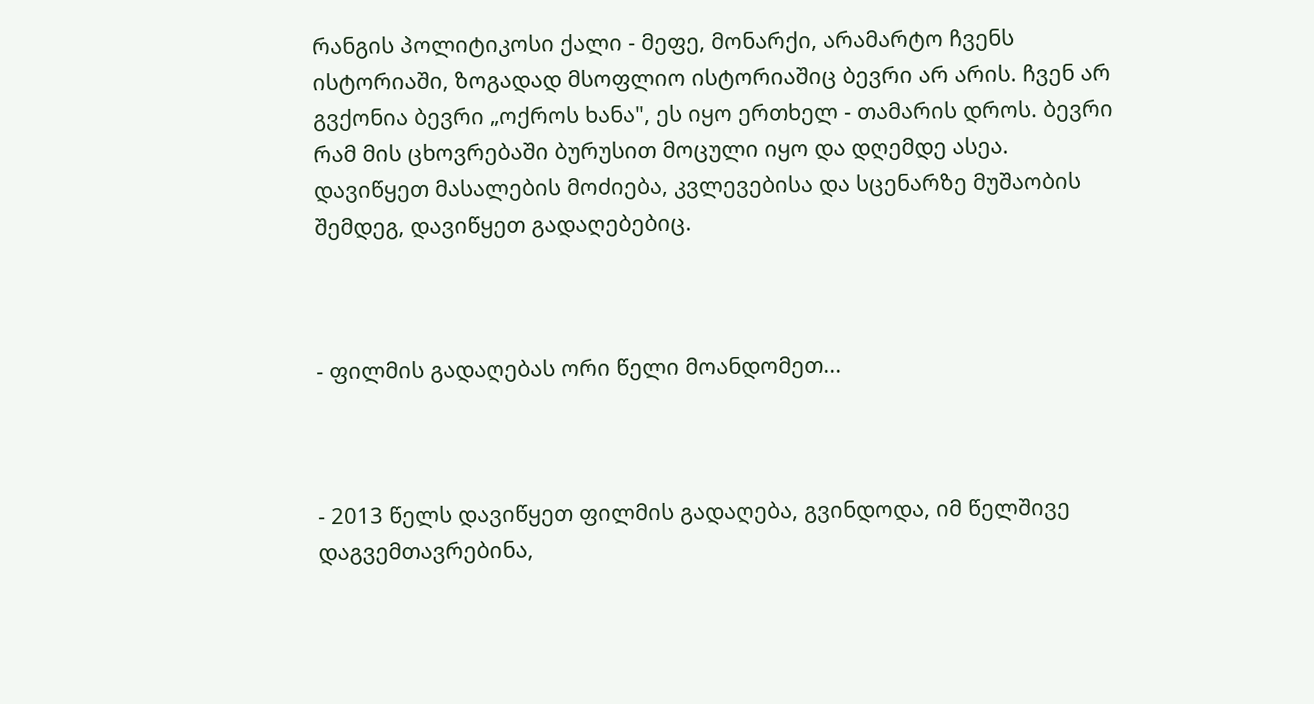რანგის პოლიტიკოსი ქალი - მეფე, მონარქი, არამარტო ჩვენს ისტორიაში, ზოგადად მსოფლიო ისტორიაშიც ბევრი არ არის. ჩვენ არ გვქონია ბევრი „ოქროს ხანა", ეს იყო ერთხელ - თამარის დროს. ბევრი რამ მის ცხოვრებაში ბურუსით მოცული იყო და დღემდე ასეა. დავიწყეთ მასალების მოძიება, კვლევებისა და სცენარზე მუშაობის შემდეგ, დავიწყეთ გადაღებებიც.



- ფილმის გადაღებას ორი წელი მოანდომეთ...



- 2013 წელს დავიწყეთ ფილმის გადაღება, გვინდოდა, იმ წელშივე დაგვემთავრებინა,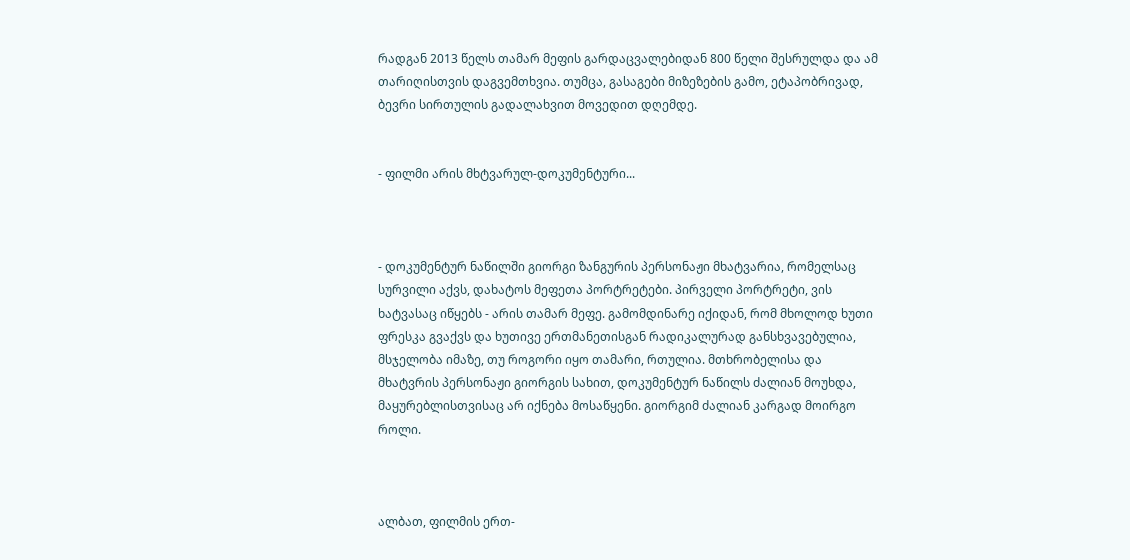რადგან 2013 წელს თამარ მეფის გარდაცვალებიდან 800 წელი შესრულდა და ამ თარიღისთვის დაგვემთხვია. თუმცა, გასაგები მიზეზების გამო, ეტაპობრივად, ბევრი სირთულის გადალახვით მოვედით დღემდე.


- ფილმი არის მხტვარულ-დოკუმენტური...



- დოკუმენტურ ნაწილში გიორგი ზანგურის პერსონაჟი მხატვარია, რომელსაც  სურვილი აქვს, დახატოს მეფეთა პორტრეტები. პირველი პორტრეტი, ვის ხატვასაც იწყებს - არის თამარ მეფე. გამომდინარე იქიდან, რომ მხოლოდ ხუთი ფრესკა გვაქვს და ხუთივე ერთმანეთისგან რადიკალურად განსხვავებულია, მსჯელობა იმაზე, თუ როგორი იყო თამარი, რთულია. მთხრობელისა და მხატვრის პერსონაჟი გიორგის სახით, დოკუმენტურ ნაწილს ძალიან მოუხდა, მაყურებლისთვისაც არ იქნება მოსაწყენი. გიორგიმ ძალიან კარგად მოირგო როლი.



ალბათ, ფილმის ერთ-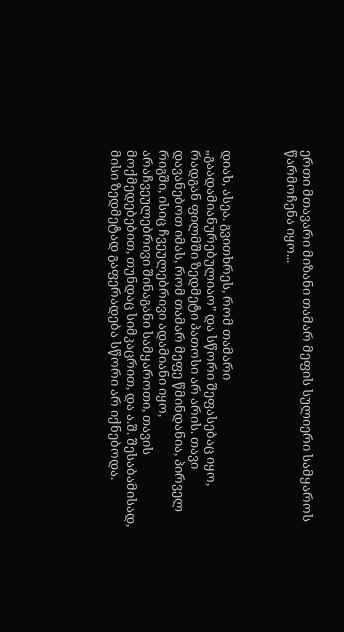ერთი მთავარი მიზანი თამარ მეფის სულიერი სამყაროს წარმოჩენა იყო...



დიახ, ასეა. გვითხრეს, რომ თამარი „გაადამიანურებულიაო" და სწორი შეფასებაც იყო, რადგან ფილმში ზედმეტი პათოსი არ არის. თავი დავანებოთ იმას, რომ თამარ მეფე წმინდანია, პირველ რიგში, ისიც ჩვეულებრივი ადამიანი იყო, არაჩვეულებრივი შინაგანი სამყაროთი, თავის მოქმედებებით, თუნდაც სიმკაცრით, და ა.შ. შესაბამისად, მისი ზედმეტად გაფერადება სწორი არ იქნებოდა.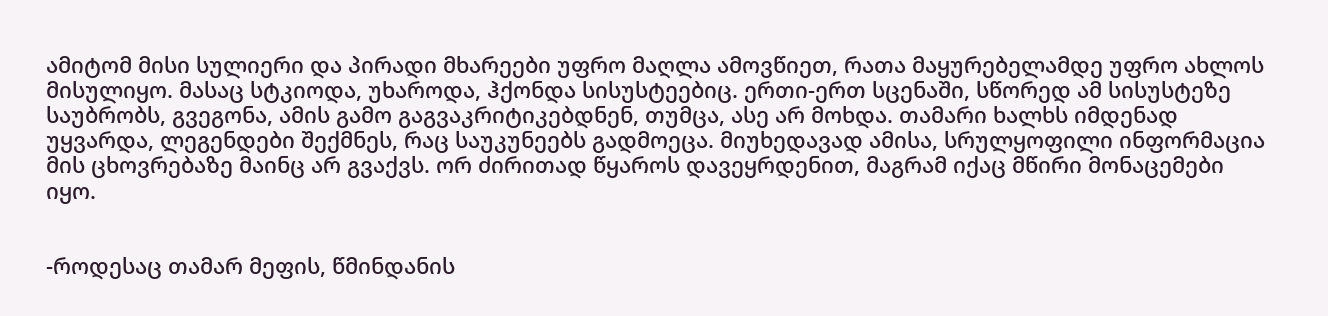ამიტომ მისი სულიერი და პირადი მხარეები უფრო მაღლა ამოვწიეთ, რათა მაყურებელამდე უფრო ახლოს მისულიყო. მასაც სტკიოდა, უხაროდა, ჰქონდა სისუსტეებიც. ერთი-ერთ სცენაში, სწორედ ამ სისუსტეზე საუბრობს, გვეგონა, ამის გამო გაგვაკრიტიკებდნენ, თუმცა, ასე არ მოხდა. თამარი ხალხს იმდენად უყვარდა, ლეგენდები შექმნეს, რაც საუკუნეებს გადმოეცა. მიუხედავად ამისა, სრულყოფილი ინფორმაცია მის ცხოვრებაზე მაინც არ გვაქვს. ორ ძირითად წყაროს დავეყრდენით, მაგრამ იქაც მწირი მონაცემები იყო.


-როდესაც თამარ მეფის, წმინდანის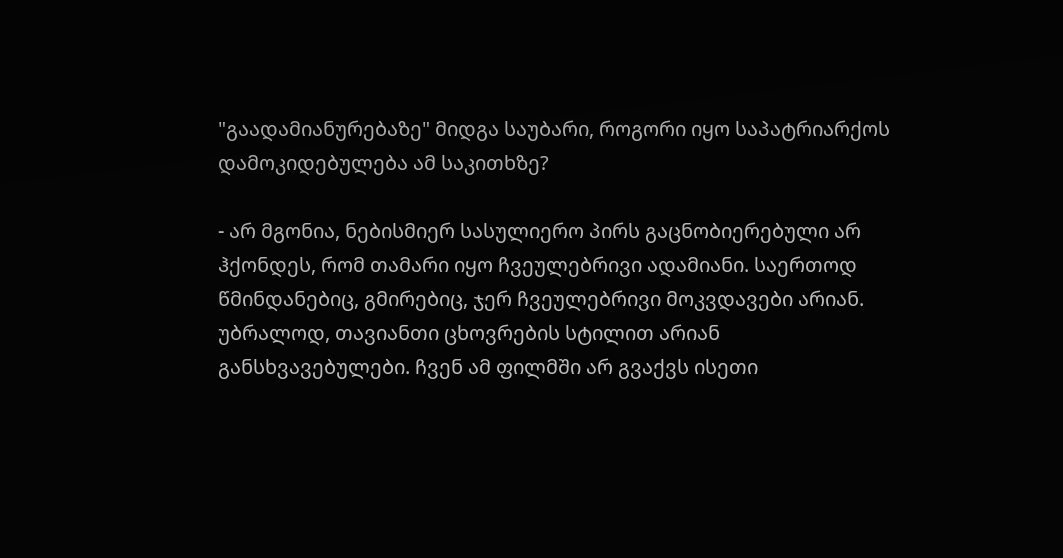"გაადამიანურებაზე" მიდგა საუბარი, როგორი იყო საპატრიარქოს დამოკიდებულება ამ საკითხზე?

- არ მგონია, ნებისმიერ სასულიერო პირს გაცნობიერებული არ ჰქონდეს, რომ თამარი იყო ჩვეულებრივი ადამიანი. საერთოდ წმინდანებიც, გმირებიც, ჯერ ჩვეულებრივი მოკვდავები არიან. უბრალოდ, თავიანთი ცხოვრების სტილით არიან განსხვავებულები. ჩვენ ამ ფილმში არ გვაქვს ისეთი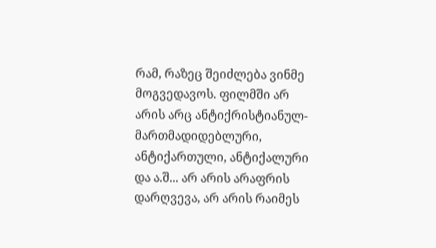რამ, რაზეც შეიძლება ვინმე მოგვედავოს. ფილმში არ არის არც ანტიქრისტიანულ-მართმადიდებლური, ანტიქართული, ანტიქალური და ა.შ... არ არის არაფრის დარღვევა, არ არის რაიმეს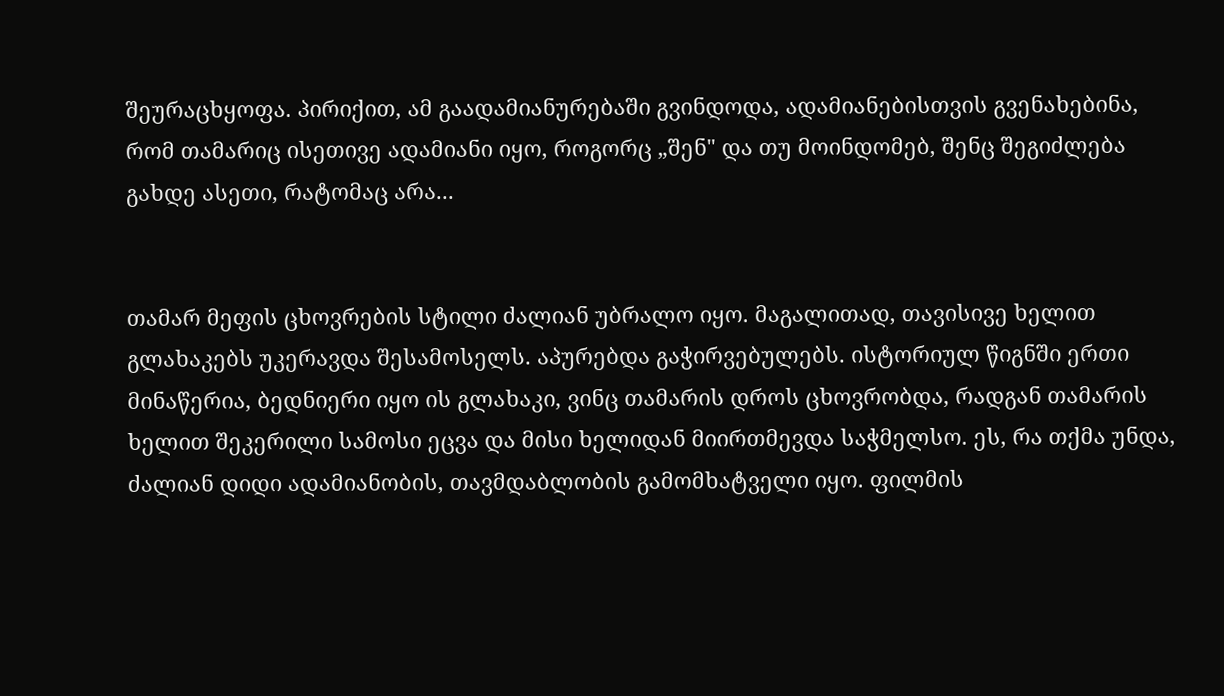შეურაცხყოფა. პირიქით, ამ გაადამიანურებაში გვინდოდა, ადამიანებისთვის გვენახებინა, რომ თამარიც ისეთივე ადამიანი იყო, როგორც „შენ" და თუ მოინდომებ, შენც შეგიძლება გახდე ასეთი, რატომაც არა...


თამარ მეფის ცხოვრების სტილი ძალიან უბრალო იყო. მაგალითად, თავისივე ხელით გლახაკებს უკერავდა შესამოსელს. აპურებდა გაჭირვებულებს. ისტორიულ წიგნში ერთი მინაწერია, ბედნიერი იყო ის გლახაკი, ვინც თამარის დროს ცხოვრობდა, რადგან თამარის ხელით შეკერილი სამოსი ეცვა და მისი ხელიდან მიირთმევდა საჭმელსო. ეს, რა თქმა უნდა, ძალიან დიდი ადამიანობის, თავმდაბლობის გამომხატველი იყო. ფილმის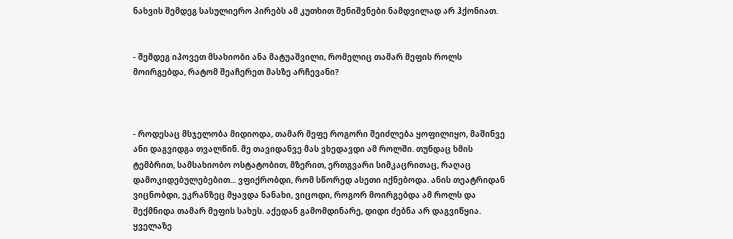ნახვის შემდეგ სასულიერო პირებს ამ კუთხით შენიშვნები ნამდვილად არ ჰქონიათ.


- შემდეგ იპოვეთ მსახიობი ანა მატუაშვილი, რომელიც თამარ მეფის როლს მოირგებდა, რატომ შეაჩერეთ მასზე არჩევანი?



- როდესაც მსჯელობა მიდიოდა, თამარ მეფე როგორი შეიძლება ყოფილიყო, მაშინვე ანი დაგვიდგა თვალწინ. მე თავიდანვე მას ვხედავდი ამ როლში. თუნდაც ხმის ტემბრით, სამსახიობო ოსტატობით, მზერით, ერთგვარი სიმკაცრითაც, რაღაც დამოკიდებულებებით... ვფიქრობდი, რომ სწორედ ასეთი იქნებოდა. ანის თეატრიდან ვიცნობდი, ეკრანზეც მყავდა ნანახი, ვიცოდი, როგორ მოირგებდა ამ როლს და შექმნიდა თამარ მეფის სახეს. აქედან გამომდინარე, დიდი ძებნა არ დაგვიწყია. ყველაზე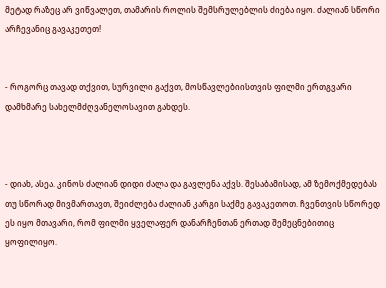მეტად რაზეც არ ვიწვალეთ, თამარის როლის შემსრულებლის ძიება იყო. ძალიან სწორი არჩევანიც გავაკეთეთ!


- როგორც თავად თქვით, სურვილი გაქვთ, მოსწავლებიისთვის ფილმი ერთგვარი დამხმარე სახელმძღვანელოსავით გახდეს.



- დიახ, ასეა. კინოს ძალიან დიდი ძალა და გავლენა აქვს. შესაბამისად, ამ ზემოქმედებას თუ სწორად მივმართავთ, შეიძლება ძალიან კარგი საქმე გავაკეთოთ. ჩვენთვის სწორედ ეს იყო მთავარი, რომ ფილმი ყველაფერ დანარჩენთან ერთად შემეცნებითიც ყოფილიყო.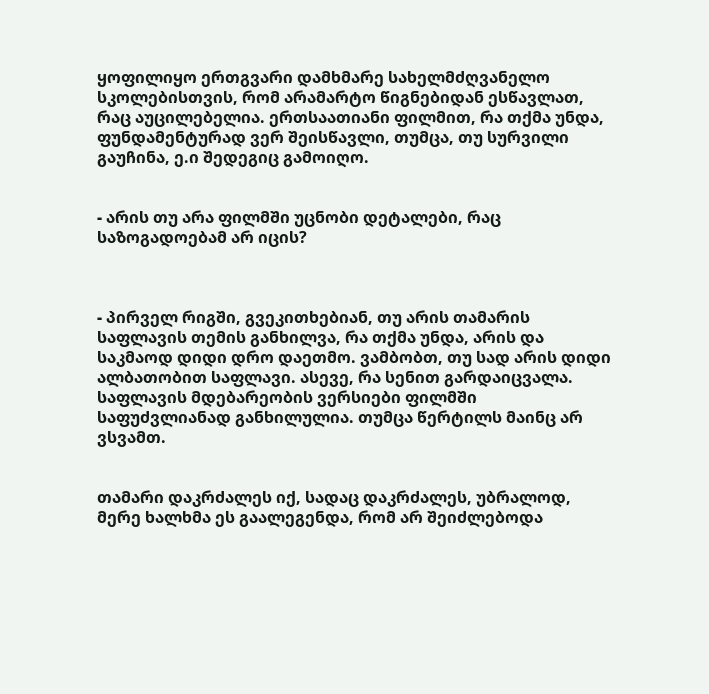ყოფილიყო ერთგვარი დამხმარე სახელმძღვანელო სკოლებისთვის, რომ არამარტო წიგნებიდან ესწავლათ, რაც აუცილებელია. ერთსაათიანი ფილმით, რა თქმა უნდა, ფუნდამენტურად ვერ შეისწავლი, თუმცა, თუ სურვილი გაუჩინა, ე.ი შედეგიც გამოიღო.


- არის თუ არა ფილმში უცნობი დეტალები, რაც საზოგადოებამ არ იცის?



- პირველ რიგში, გვეკითხებიან, თუ არის თამარის საფლავის თემის განხილვა, რა თქმა უნდა, არის და საკმაოდ დიდი დრო დაეთმო. ვამბობთ, თუ სად არის დიდი ალბათობით საფლავი. ასევე, რა სენით გარდაიცვალა. საფლავის მდებარეობის ვერსიები ფილმში საფუძვლიანად განხილულია. თუმცა წერტილს მაინც არ ვსვამთ.


თამარი დაკრძალეს იქ, სადაც დაკრძალეს, უბრალოდ, მერე ხალხმა ეს გაალეგენდა, რომ არ შეიძლებოდა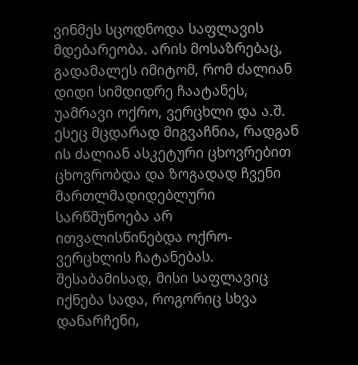ვინმეს სცოდნოდა საფლავის მდებარეობა. არის მოსაზრებაც, გადამალეს იმიტომ, რომ ძალიან დიდი სიმდიდრე ჩაატანეს, უამრავი ოქრო, ვერცხლი და ა.შ. ესეც მცდარად მიგვაჩნია, რადგან ის ძალიან ასკეტური ცხოვრებით ცხოვრობდა და ზოგადად ჩვენი მართლმადიდებლური სარწმუნოება არ ითვალისწინებდა ოქრო-ვერცხლის ჩატანებას. შესაბამისად, მისი საფლავიც იქნება სადა, როგორიც სხვა დანარჩენი,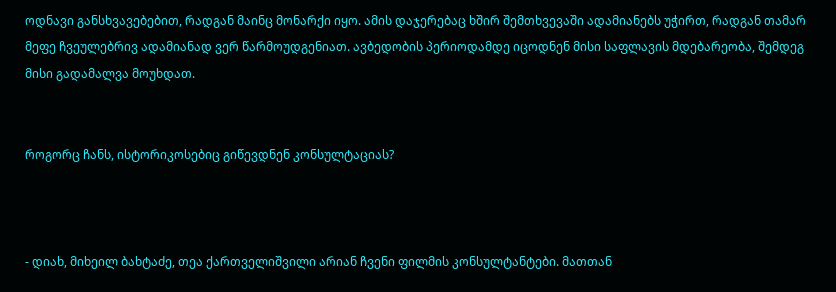ოდნავი განსხვავებებით, რადგან მაინც მონარქი იყო. ამის დაჯერებაც ხშირ შემთხვევაში ადამიანებს უჭირთ, რადგან თამარ მეფე ჩვეულებრივ ადამიანად ვერ წარმოუდგენიათ. ავბედობის პერიოდამდე იცოდნენ მისი საფლავის მდებარეობა, შემდეგ მისი გადამალვა მოუხდათ.


როგორც ჩანს, ისტორიკოსებიც გიწევდნენ კონსულტაციას?



- დიახ, მიხეილ ბახტაძე, თეა ქართველიშვილი არიან ჩვენი ფილმის კონსულტანტები. მათთან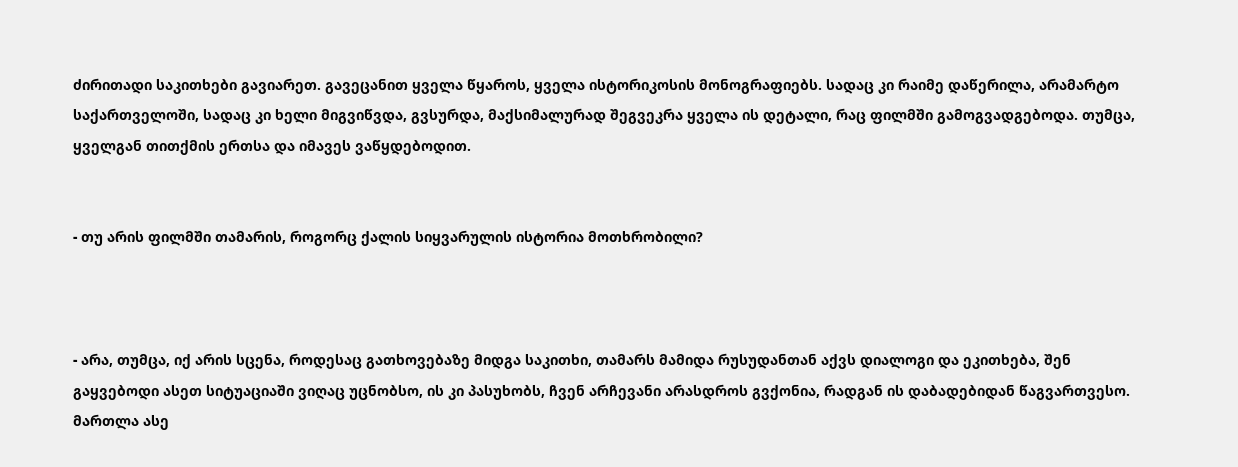ძირითადი საკითხები გავიარეთ. გავეცანით ყველა წყაროს, ყველა ისტორიკოსის მონოგრაფიებს. სადაც კი რაიმე დაწერილა, არამარტო საქართველოში, სადაც კი ხელი მიგვიწვდა, გვსურდა, მაქსიმალურად შეგვეკრა ყველა ის დეტალი, რაც ფილმში გამოგვადგებოდა. თუმცა, ყველგან თითქმის ერთსა და იმავეს ვაწყდებოდით.


- თუ არის ფილმში თამარის, როგორც ქალის სიყვარულის ისტორია მოთხრობილი?



- არა, თუმცა, იქ არის სცენა, როდესაც გათხოვებაზე მიდგა საკითხი, თამარს მამიდა რუსუდანთან აქვს დიალოგი და ეკითხება, შენ გაყვებოდი ასეთ სიტუაციაში ვიღაც უცნობსო, ის კი პასუხობს, ჩვენ არჩევანი არასდროს გვქონია, რადგან ის დაბადებიდან წაგვართვესო. მართლა ასე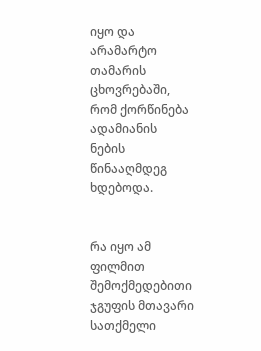იყო და არამარტო თამარის ცხოვრებაში, რომ ქორწინება ადამიანის ნების წინააღმდეგ ხდებოდა.


რა იყო ამ ფილმით შემოქმედებითი ჯგუფის მთავარი სათქმელი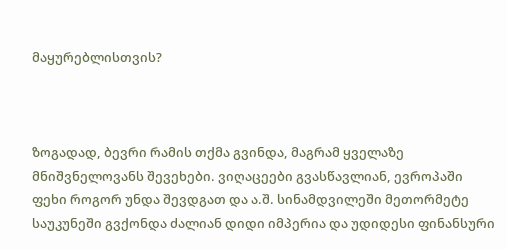მაყურებლისთვის?



ზოგადად, ბევრი რამის თქმა გვინდა, მაგრამ ყველაზე მნიშვნელოვანს შევეხები. ვიღაცეები გვასწავლიან, ევროპაში ფეხი როგორ უნდა შევდგათ და ა.შ. სინამდვილეში მეთორმეტე საუკუნეში გვქონდა ძალიან დიდი იმპერია და უდიდესი ფინანსური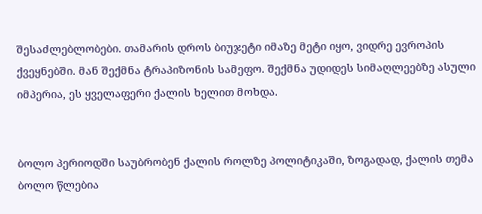შესაძლებლობები. თამარის დროს ბიუჯეტი იმაზე მეტი იყო, ვიდრე ევროპის ქვეყნებში. მან შექმნა ტრაპიზონის სამეფო. შექმნა უდიდეს სიმაღლეებზე ასული იმპერია, ეს ყველაფერი ქალის ხელით მოხდა.


ბოლო პერიოდში საუბრობენ ქალის როლზე პოლიტიკაში, ზოგადად, ქალის თემა ბოლო წლებია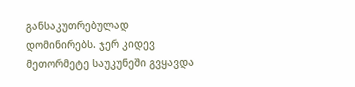განსაკუთრებულად დომინირებს. ჯერ კიდევ მეთორმეტე საუკუნეში გვყავდა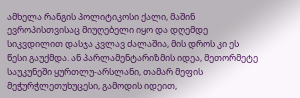ამხელა რანგის პოლიტიკოსი ქალი, მაშინ ევროპისთვისაც მიუღებელი იყო და დღემდე სიკვდილით დასჯა კვლავ ძალაშია, მის დროს კი ეს წესი გაუქმდა. ან პარლამენტარიზმის იდეა, მეთორმეტე საუკუნეში ყურთლუ-არსლანი, თამარ მეფის მეჭურჭლეთუხუცესი, გამოდის იდეით,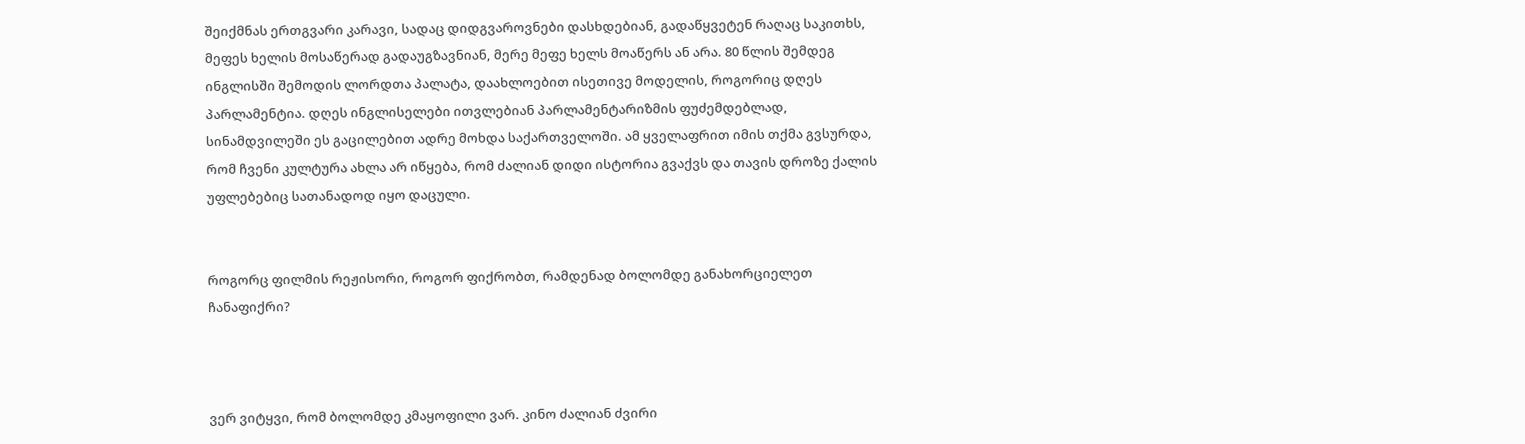შეიქმნას ერთგვარი კარავი, სადაც დიდგვაროვნები დასხდებიან, გადაწყვეტენ რაღაც საკითხს, მეფეს ხელის მოსაწერად გადაუგზავნიან, მერე მეფე ხელს მოაწერს ან არა. 80 წლის შემდეგ ინგლისში შემოდის ლორდთა პალატა, დაახლოებით ისეთივე მოდელის, როგორიც დღეს პარლამენტია. დღეს ინგლისელები ითვლებიან პარლამენტარიზმის ფუძემდებლად, სინამდვილეში ეს გაცილებით ადრე მოხდა საქართველოში. ამ ყველაფრით იმის თქმა გვსურდა, რომ ჩვენი კულტურა ახლა არ იწყება, რომ ძალიან დიდი ისტორია გვაქვს და თავის დროზე ქალის უფლებებიც სათანადოდ იყო დაცული.


როგორც ფილმის რეჟისორი, როგორ ფიქრობთ, რამდენად ბოლომდე განახორციელეთ ჩანაფიქრი?



ვერ ვიტყვი, რომ ბოლომდე კმაყოფილი ვარ. კინო ძალიან ძვირი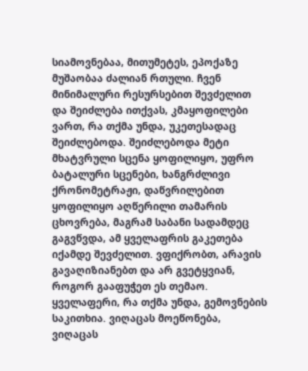სიამოვნებაა, მითუმეტეს, ეპოქაზე მუშაობაა ძალიან რთული. ჩვენ მინიმალური რესურსებით შევძელით და შეიძლება ითქვას, კმაყოფილები ვართ, რა თქმა უნდა, უკეთესადაც შეიძლებოდა. შეიძლებოდა მეტი მხატვრული სცენა ყოფილიყო, უფრო ბატალური სცენები, ხანგრძლივი ქრონომეტრაჟი, დაწვრილებით ყოფილიყო აღწერილი თამარის ცხოვრება, მაგრამ საბანი სადამდეც გაგვწვდა, ამ ყველაფრის გაკეთება იქამდე შევძელით. ვფიქრობთ, არავის გავაღიზიანებთ და არ გვეტყვიან, როგორ გააფუჭეთ ეს თემაო. ყველაფერი, რა თქმა უნდა, გემოვნების საკითხია. ვიღაცას მოეწონება, ვიღაცას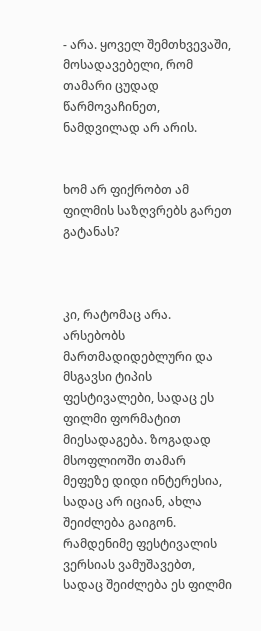- არა. ყოველ შემთხვევაში, მოსადავებელი, რომ თამარი ცუდად წარმოვაჩინეთ, ნამდვილად არ არის.


ხომ არ ფიქრობთ ამ ფილმის საზღვრებს გარეთ გატანას?



კი, რატომაც არა. არსებობს მართმადიდებლური და მსგავსი ტიპის ფესტივალები, სადაც ეს ფილმი ფორმატით მიესადაგება. ზოგადად მსოფლიოში თამარ მეფეზე დიდი ინტერესია, სადაც არ იციან, ახლა შეიძლება გაიგონ. რამდენიმე ფესტივალის ვერსიას ვამუშავებთ, სადაც შეიძლება ეს ფილმი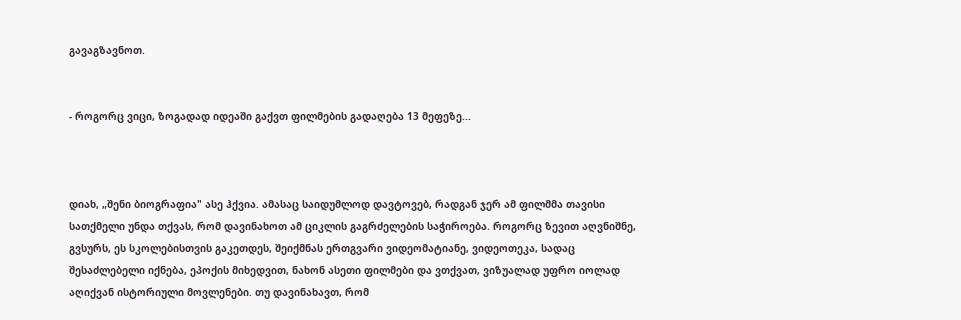გავაგზავნოთ.


- როგორც ვიცი, ზოგადად იდეაში გაქვთ ფილმების გადაღება 13 მეფეზე...



დიახ, „შენი ბიოგრაფია" ასე ჰქვია. ამასაც საიდუმლოდ დავტოვებ, რადგან ჯერ ამ ფილმმა თავისი სათქმელი უნდა თქვას, რომ დავინახოთ ამ ციკლის გაგრძელების საჭიროება. როგორც ზევით აღვნიშნე, გვსურს, ეს სკოლებისთვის გაკეთდეს, შეიქმნას ერთგვარი ვიდეომატიანე, ვიდეოთეკა, სადაც შესაძლებელი იქნება, ეპოქის მიხედვით, ნახონ ასეთი ფილმები და ვთქვათ, ვიზუალად უფრო იოლად აღიქვან ისტორიული მოვლენები. თუ დავინახავთ, რომ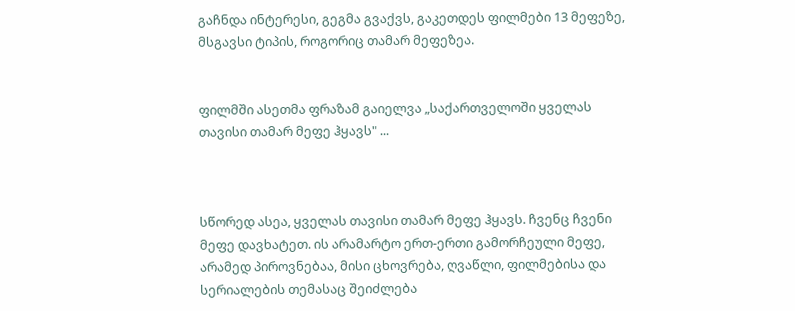გაჩნდა ინტერესი, გეგმა გვაქვს, გაკეთდეს ფილმები 13 მეფეზე, მსგავსი ტიპის, როგორიც თამარ მეფეზეა.


ფილმში ასეთმა ფრაზამ გაიელვა „საქართველოში ყველას თავისი თამარ მეფე ჰყავს" ...



სწორედ ასეა, ყველას თავისი თამარ მეფე ჰყავს. ჩვენც ჩვენი მეფე დავხატეთ. ის არამარტო ერთ-ერთი გამორჩეული მეფე, არამედ პიროვნებაა, მისი ცხოვრება, ღვაწლი, ფილმებისა და სერიალების თემასაც შეიძლება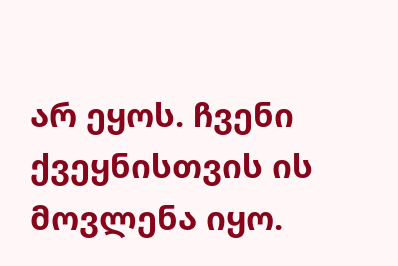არ ეყოს. ჩვენი ქვეყნისთვის ის მოვლენა იყო.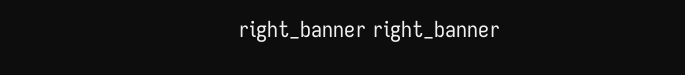right_banner right_banner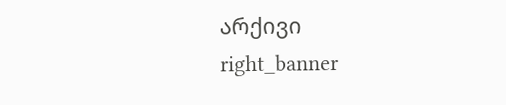არქივი
right_banner